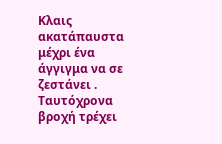Κλαις ακατάπαυστα μέχρι ένα άγγιγμα να σε ζεστάνει .
Ταυτόχρονα βροχή τρέχει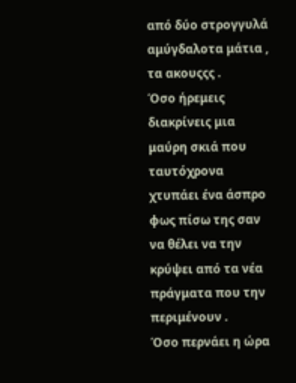από δύο στρογγυλά αμύγδαλοτα μάτια , τα ακουςςς .
Όσο ήρεμεις διακρίνεις μια μαύρη σκιά που ταυτόχρονα χτυπάει ένα άσπρο φως πίσω της σαν να θέλει να την κρύψει από τα νέα πράγματα που την περιμένουν .
Όσο περνάει η ώρα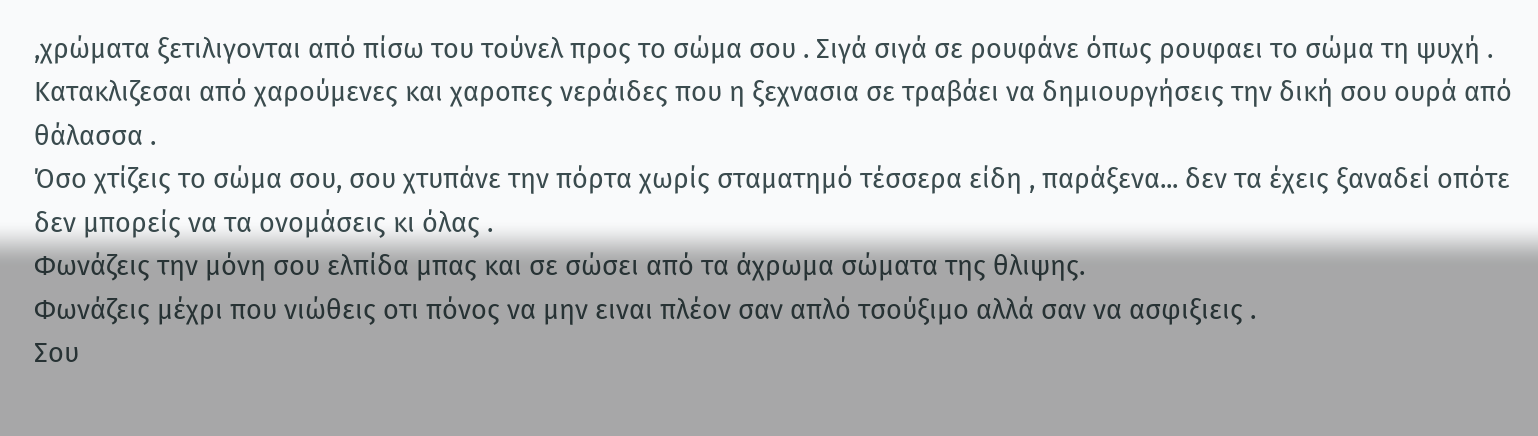,χρώματα ξετιλιγονται από πίσω του τούνελ προς το σώμα σου . Σιγά σιγά σε ρουφάνε όπως ρουφαει το σώμα τη ψυχή .
Κατακλιζεσαι από χαρούμενες και χαροπες νεράιδες που η ξεχνασια σε τραβάει να δημιουργήσεις την δική σου ουρά από θάλασσα .
Όσο χτίζεις το σώμα σου, σου χτυπάνε την πόρτα χωρίς σταματημό τέσσερα είδη , παράξενα... δεν τα έχεις ξαναδεί οπότε δεν μπορείς να τα ονομάσεις κι όλας .
Φωνάζεις την μόνη σου ελπίδα μπας και σε σώσει από τα άχρωμα σώματα της θλιψης.
Φωνάζεις μέχρι που νιώθεις οτι πόνος να μην ειναι πλέον σαν απλό τσούξιμο αλλά σαν να ασφιξιεις .
Σου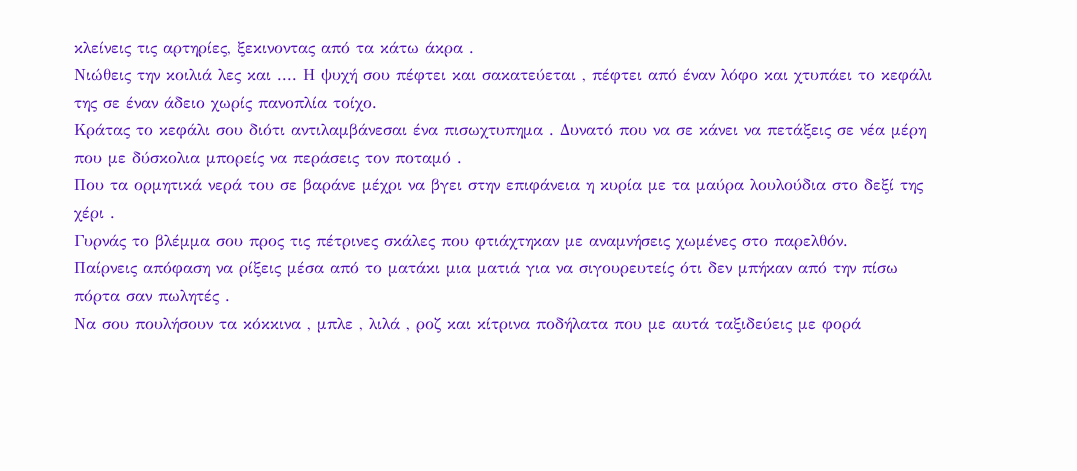κλείνεις τις αρτηρίες, ξεκινοντας από τα κάτω άκρα .
Νιώθεις την κοιλιά λες και .... Η ψυχή σου πέφτει και σακατεύεται , πέφτει από έναν λόφο και χτυπάει το κεφάλι της σε έναν άδειο χωρίς πανοπλία τοίχο.
Κράτας το κεφάλι σου διότι αντιλαμβάνεσαι ένα πισωχτυπημα . Δυνατό που να σε κάνει να πετάξεις σε νέα μέρη που με δύσκολια μπορείς να περάσεις τον ποταμό .
Που τα ορμητικά νερά του σε βαράνε μέχρι να βγει στην επιφάνεια η κυρία με τα μαύρα λουλούδια στο δεξί της χέρι .
Γυρνάς το βλέμμα σου προς τις πέτρινες σκάλες που φτιάχτηκαν με αναμνήσεις χωμένες στο παρελθόν.
Παίρνεις απόφαση να ρίξεις μέσα από το ματάκι μια ματιά για να σιγουρευτείς ότι δεν μπήκαν από την πίσω πόρτα σαν πωλητές .
Να σου πουλήσουν τα κόκκινα , μπλε , λιλά , ροζ και κίτρινα ποδήλατα που με αυτά ταξιδεύεις με φορά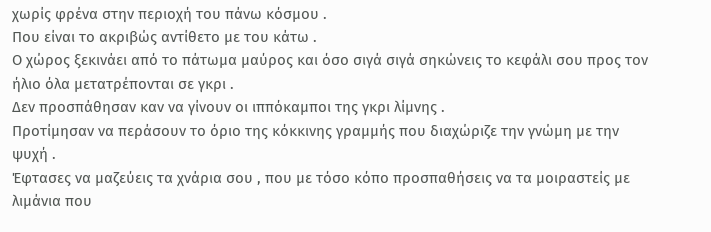χωρίς φρένα στην περιοχή του πάνω κόσμου .
Που είναι το ακριβώς αντίθετο με του κάτω .
Ο χώρος ξεκινάει από το πάτωμα μαύρος και όσο σιγά σιγά σηκώνεις το κεφάλι σου προς τον ήλιο όλα μετατρέπονται σε γκρι .
Δεν προσπάθησαν καν να γίνουν οι ιππόκαμποι της γκρι λίμνης .
Προτίμησαν να περάσουν το όριο της κόκκινης γραμμής που διαχώριζε την γνώμη με την ψυχή .
Έφτασες να μαζεύεις τα χνάρια σου , που με τόσο κόπο προσπαθήσεις να τα μοιραστείς με λιμάνια που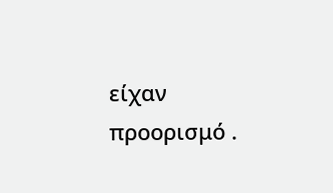είχαν προορισμό .